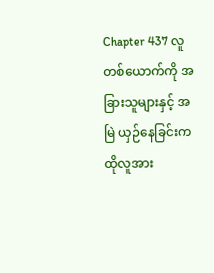Chapter 437 လူတစ်ယောက်ကို အခြားသူများနှင့် အမြဲ ယှဉ်နေခြင်းက ထိုလူအား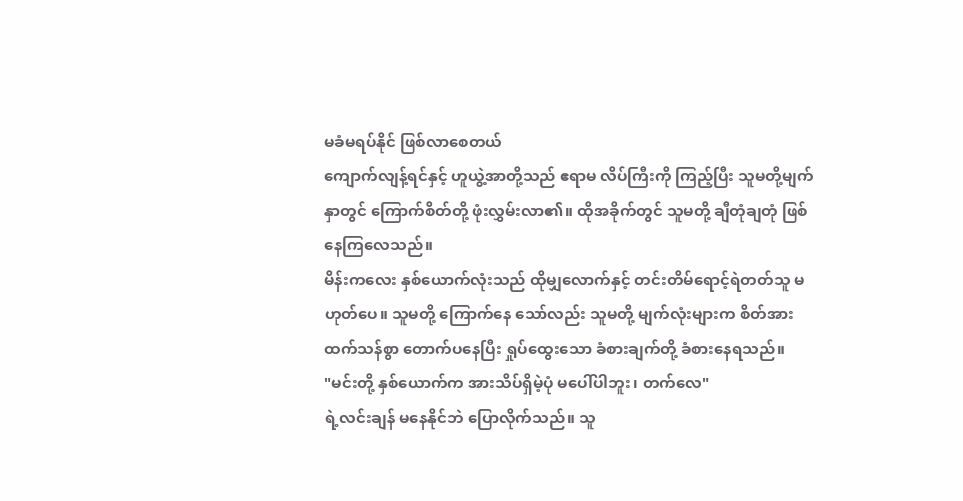မခံမရပ်နိုင် ဖြစ်လာစေတယ်
ကျောက်လျန့်ရင်နှင့် ဟူယွဲ့အာတို့သည် ဧရာမ လိပ်ကြီးကို ကြည့်ပြီး သူမတို့မျက်နှာတွင် ကြောက်စိတ်တို့ ဖုံးလွှမ်းလာ၏။ ထိုအခိုက်တွင် သူမတို့ ချီတုံချတုံ ဖြစ်နေကြလေသည်။
မိန်းကလေး နှစ်ယောက်လုံးသည် ထိုမျှလောက်နှင့် တင်းတိမ်ရောင့်ရဲတတ်သူ မဟုတ်ပေ။ သူမတို့ ကြောက်နေ သော်လည်း သူမတို့ မျက်လုံးများက စိတ်အားထက်သန်စွာ တောက်ပနေပြီး ရှုပ်ထွေးသော ခံစားချက်တို့ ခံစားနေရသည်။
"မင်းတို့ နှစ်ယောက်က အားသိပ်ရှိမဲ့ပုံ မပေါ်ပါဘူး၊ တက်လေ"
ရဲ့လင်းချန် မနေနိုင်ဘဲ ပြောလိုက်သည်။ သူ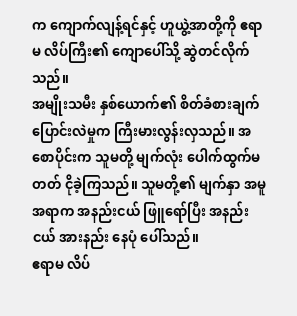က ကျောက်လျန့်ရင်နှင့် ဟူယွဲ့အာတို့ကို ဧရာမ လိပ်ကြီး၏ ကျောပေါ်သို့ ဆွဲတင်လိုက်သည်။
အမျိုးသမီး နှစ်ယောက်၏ စိတ်ခံစားချက် ပြောင်းလဲမှုက ကြီးမားလွန်းလှသည်။ အစောပိုင်းက သူမတို့ မျက်လုံး ပေါက်ထွက်မတတ် ငိုခဲ့ကြသည်။ သူမတို့၏ မျက်နှာ အမူအရာက အနည်းငယ် ဖြူရော်ပြီး အနည်းငယ် အားနည်း နေပုံ ပေါ်သည်။
ဧရာမ လိပ်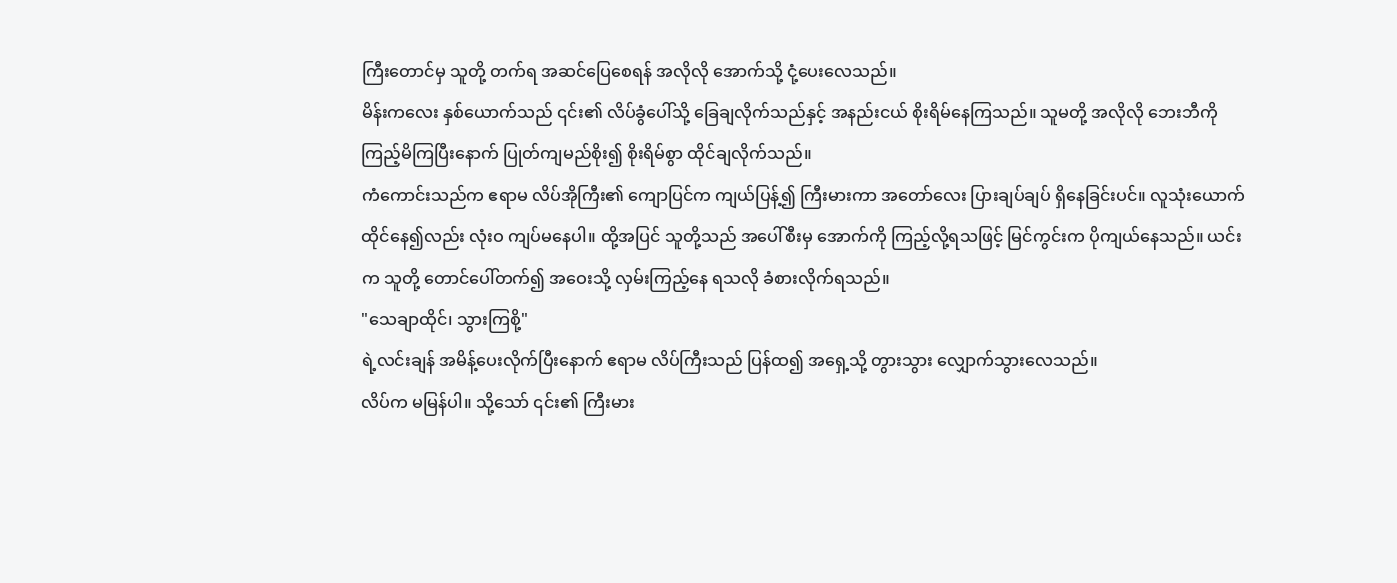ကြီးတောင်မှ သူတို့ တက်ရ အဆင်ပြေစေရန် အလိုလို အောက်သို့ ငုံ့ပေးလေသည်။
မိန်းကလေး နှစ်ယောက်သည် ၎င်း၏ လိပ်ခွံပေါ်သို့ ခြေချလိုက်သည်နှင့် အနည်းငယ် စိုးရိမ်နေကြသည်။ သူမတို့ အလိုလို ဘေးဘီကို ကြည့်မိကြပြီးနောက် ပြုတ်ကျမည်စိုး၍ စိုးရိမ်စွာ ထိုင်ချလိုက်သည်။
ကံကောင်းသည်က ဧရာမ လိပ်အိုကြီး၏ ကျောပြင်က ကျယ်ပြန့်၍ ကြီးမားကာ အတော်လေး ပြားချပ်ချပ် ရှိနေခြင်းပင်။ လူသုံးယောက် ထိုင်နေ၍လည်း လုံးဝ ကျပ်မနေပါ။ ထို့အပြင် သူတို့သည် အပေါ်စီးမှ အောက်ကို ကြည့်လို့ရသဖြင့် မြင်ကွင်းက ပိုကျယ်နေသည်။ ယင်းက သူတို့ တောင်ပေါ်တက်၍ အဝေးသို့ လှမ်းကြည့်နေ ရသလို ခံစားလိုက်ရသည်။
"သေချာထိုင်၊ သွားကြစို့"
ရဲ့လင်းချန် အမိန့်ပေးလိုက်ပြီးနောက် ဧရာမ လိပ်ကြီးသည် ပြန်ထ၍ အရှေ့သို့ တွားသွား လျှောက်သွားလေသည်။
လိပ်က မမြန်ပါ။ သို့သော် ၎င်း၏ ကြီးမား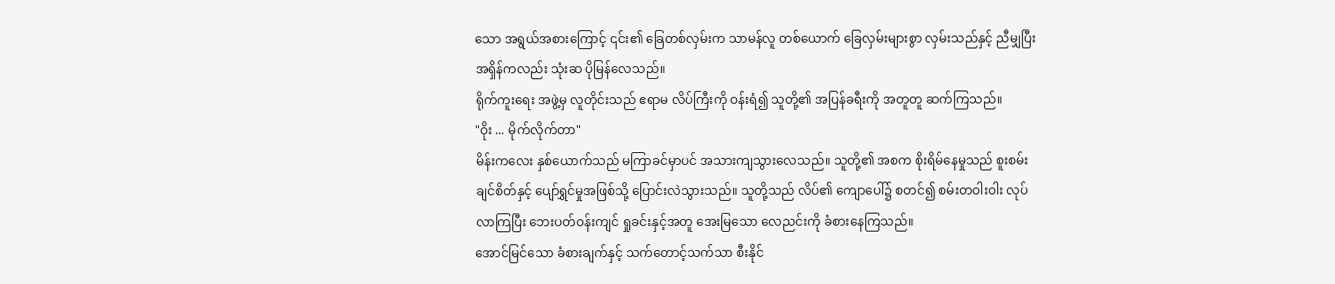သော အရွယ်အစားကြောင့် ၎င်း၏ ခြေတစ်လှမ်းက သာမန်လူ တစ်ယောက် ခြေလှမ်းများစွာ လှမ်းသည်နှင့် ညီမျှပြီး အရှိန်ကလည်း သုံးဆ ပိုမြန်လေသည်။
ရိုက်ကူးရေး အဖွဲ့မှ လူတိုင်းသည် ဧရာမ လိပ်ကြီးကို ဝန်းရံ၍ သူတို့၏ အပြန်ခရီးကို အတူတူ ဆက်ကြသည်။
"ဝိုး ... မိုက်လိုက်တာ"
မိန်းကလေး နှစ်ယောက်သည် မကြာခင်မှာပင် အသားကျသွားလေသည်။ သူတို့၏ အစက စိုးရိမ်နေမှုသည် စူးစမ်းချင်စိတ်နှင့် ပျော်ရွှင်မှုအဖြစ်သို့ ပြောင်းလဲသွားသည်။ သူတို့သည် လိပ်၏ ကျောပေါ်၌ စတင်၍ စမ်းတဝါးဝါး လုပ်လာကြပြီး ဘေးပတ်ဝန်းကျင် ရှုခင်းနှင့်အတူ အေးမြသော လေညင်းကို ခံစားနေကြသည်။
အောင်မြင်သော ခံစားချက်နှင့် သက်တောင့်သက်သာ စီးနိုင်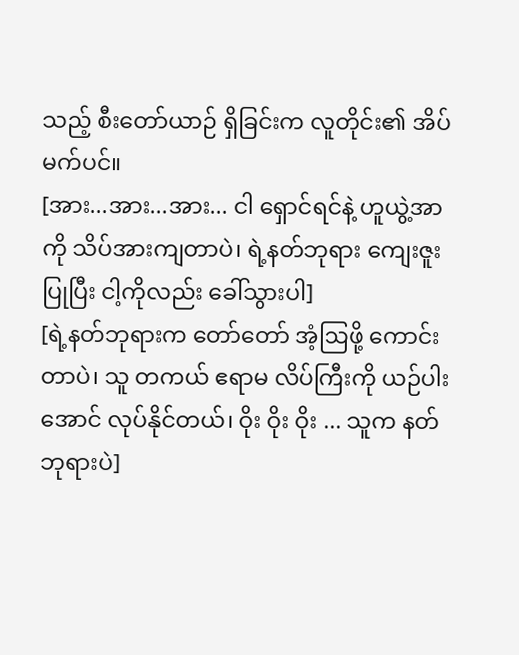သည့် စီးတော်ယာဉ် ရှိခြင်းက လူတိုင်း၏ အိပ်မက်ပင်။
[အား...အား...အား... ငါ ရှောင်ရင်နဲ့ ဟူယွဲ့အာကို သိပ်အားကျတာပဲ၊ ရဲ့နတ်ဘုရား ကျေးဇူးပြုပြီး ငါ့ကိုလည်း ခေါ်သွားပါ]
[ရဲ့နတ်ဘုရားက တော်တော် အံ့ဩဖို့ ကောင်းတာပဲ၊ သူ တကယ် ဧရာမ လိပ်ကြီးကို ယဉ်ပါးအောင် လုပ်နိုင်တယ်၊ ဝိုး ဝိုး ဝိုး ... သူက နတ်ဘုရားပဲ]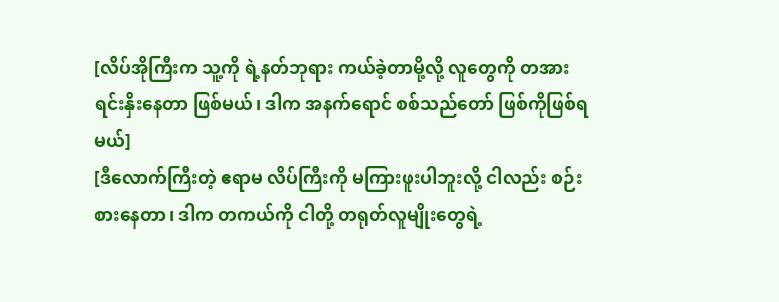[လိပ်အိုကြီးက သူ့ကို ရဲ့နတ်ဘုရား ကယ်ခဲ့တာမို့လို့ လူတွေကို တအား ရင်းနှိးနေတာ ဖြစ်မယ်၊ ဒါက အနက်ရောင် စစ်သည်တော် ဖြစ်ကိုဖြစ်ရမယ်]
[ဒီလောက်ကြီးတဲ့ ဧရာမ လိပ်ကြီးကို မကြားဖူးပါဘူးလို့ ငါလည်း စဉ်းစားနေတာ၊ ဒါက တကယ်ကို ငါတို့ တရုတ်လူမျိုးတွေရဲ့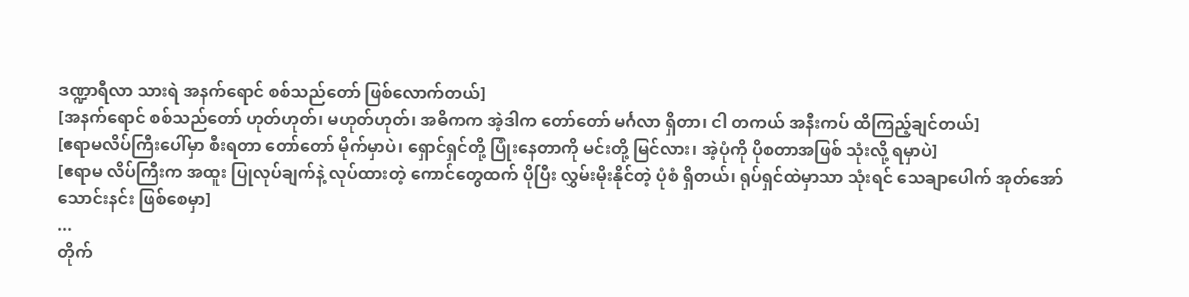ဒဏ္ဍာရီလာ သားရဲ အနက်ရောင် စစ်သည်တော် ဖြစ်လောက်တယ်]
[အနက်ရောင် စစ်သည်တော် ဟုတ်ဟုတ်၊ မဟုတ်ဟုတ်၊ အဓိကက အဲ့ဒါက တော်တော် မင်္ဂလာ ရှိတာ၊ ငါ တကယ် အနီးကပ် ထိကြည့်ချင်တယ်]
[ဧရာမလိပ်ကြီးပေါ်မှာ စီးရတာ တော်တော် မိုက်မှာပဲ၊ ရှောင်ရှင်တို့ ပြုံးနေတာကို မင်းတို့ မြင်လား၊ အဲ့ပုံကို ပိုစတာအဖြစ် သုံးလို့ ရမှာပဲ]
[ဧရာမ လိပ်ကြီးက အထူး ပြုလုပ်ချက်နဲ့ လုပ်ထားတဲ့ ကောင်တွေထက် ပိုပြီး လွှမ်းမိုးနိုင်တဲ့ ပုံစံ ရှိတယ်၊ ရုပ်ရှင်ထဲမှာသာ သုံးရင် သေချာပေါက် အုတ်အော်သောင်းနင်း ဖြစ်စေမှာ]
...
တိုက်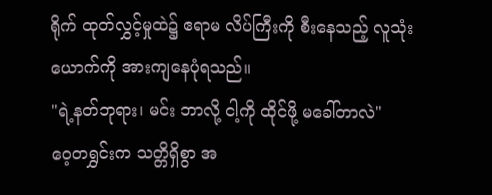ရိုက် ထုတ်လွှင့်မှုထဲ၌ ဧရာမ လိပ်ကြီးကို စီးနေသည့် လူသုံးယောက်ကို အားကျနေပုံရသည်။
"ရဲ့နတ်ဘုရား၊ မင်း ဘာလို့ ငါ့ကို ထိုင်ဖို့ မခေါ်တာလဲ"
ဝေ့တရွှင်းက သတ္တိရှိစွာ အ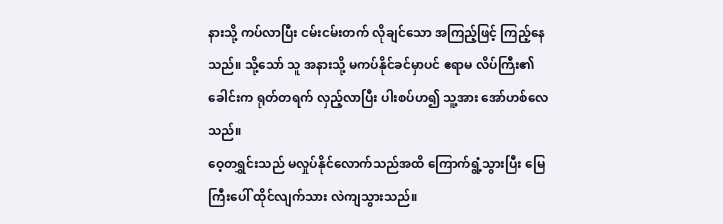နားသို့ ကပ်လာပြီး ငမ်းငမ်းတက် လိုချင်သော အကြည့်ဖြင့် ကြည့်နေသည်။ သို့သော် သူ အနားသို့ မကပ်နိုင်ခင်မှာပင် ဧရာမ လိပ်ကြီး၏ ခေါင်းက ရုတ်တရက် လှည့်လာပြီး ပါးစပ်ဟ၍ သူ့အား အော်ဟစ်လေသည်။
ဝေ့တရွှင်းသည် မလှုပ်နိုင်လောက်သည်အထိ ကြောက်ရွံ့သွားပြီး မြေကြီးပေါ် ထိုင်လျက်သား လဲကျသွားသည်။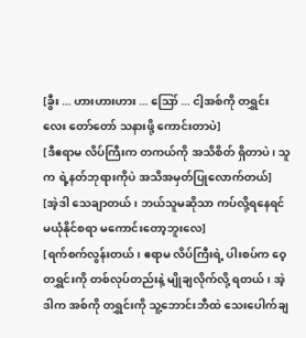[ခွီး ... ဟားဟားဟား ... ဪ ... ငါ့အစ်ကို တရွှင်းလေး တော်တော် သနားဖို့ ကောင်းတာပဲ]
[ဒီဧရာမ လိပ်ကြီးက တကယ်ကို အသိစိတ် ရှိတာပဲ၊ သူက ရဲ့နတ်ဘုရားကိုပဲ အသိအမှတ်ပြုလောက်တယ်]
[အဲ့ဒါ သေချာတယ်၊ ဘယ်သူမဆိုသာ ကပ်လို့ရနေရင် မယုံနိုင်စရာ မကောင်းတော့ဘူးလေ]
[ရက်စက်လွန်းတယ်၊ ဧရာမ လိပ်ကြီးရဲ့ ပါးစပ်က ဝေ့တရွှင်းကို တစ်လုပ်တည်းနဲ့ မျိုချလိုက်လို့ ရတယ်၊ အဲ့ဒါက အစ်ကို တရွှင်းကို သူ့ဘောင်းဘီထဲ သေးပေါက်ချ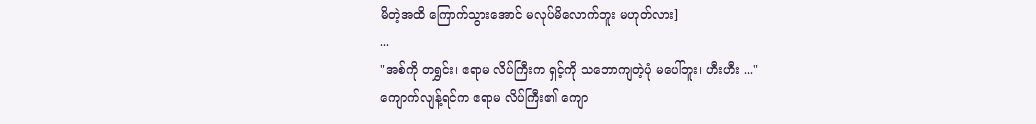မိတဲ့အထိ ကြောက်သွားအောင် မလုပ်မိလောက်ဘူး မဟုတ်လား]
...
"အစ်ကို တရွှင်း၊ ဧရာမ လိပ်ကြီးက ရှင့်ကို သဘောကျတဲ့ပုံ မပေါ်ဘူး၊ ဟီးဟီး ..."
ကျောက်လျန့်ရင်က ဧရာမ လိပ်ကြီး၏ ကျော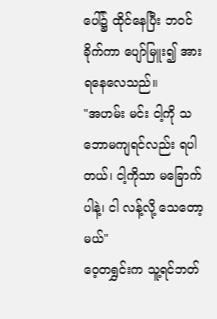ပေါ်၌ ထိုင်နေပြီး ဘဝင်ခိုက်ကာ ပျော်မြူး၍ အားရနေလေသည်။
"အဟမ်း မင်း ငါ့ကို သဘောမကျရင်လည်း ရပါတယ်၊ ငါ့ကိုသာ မခြောက်ပါနဲ့၊ ငါ လန့်လို့ သေတော့မယ်"
ဝေ့တရွှင်းက သူ့ရင်ဘတ်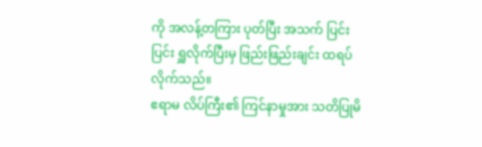ကို အလန့်တကြား ပုတ်ပြီး အသက် ပြင်းပြင်း ရှူလိုက်ပြီးမှ ဖြည်းဖြည်းချင်း ထရပ်လိုက်သည်။
ဧရာမ လိပ်ကြီး၏ ကြင်နာမှုအား သတိပြုမိ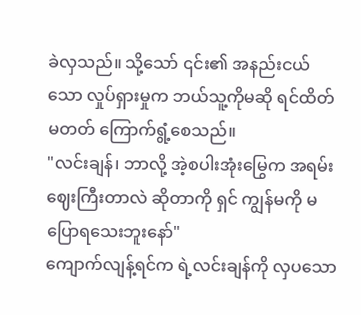ခဲလှသည်။ သို့သော် ၎င်း၏ အနည်းငယ်သော လှုပ်ရှားမှုက ဘယ်သူ့ကိုမဆို ရင်ထိတ်မတတ် ကြောက်ရွံ့စေသည်။
"လင်းချန်၊ ဘာလို့ အဲ့စပါးအုံးမြွေက အရမ်း ဈေးကြီးတာလဲ ဆိုတာကို ရှင် ကျွန်မကို မပြောရသေးဘူးနော်"
ကျောက်လျန့်ရင်က ရဲ့လင်းချန်ကို လှပသော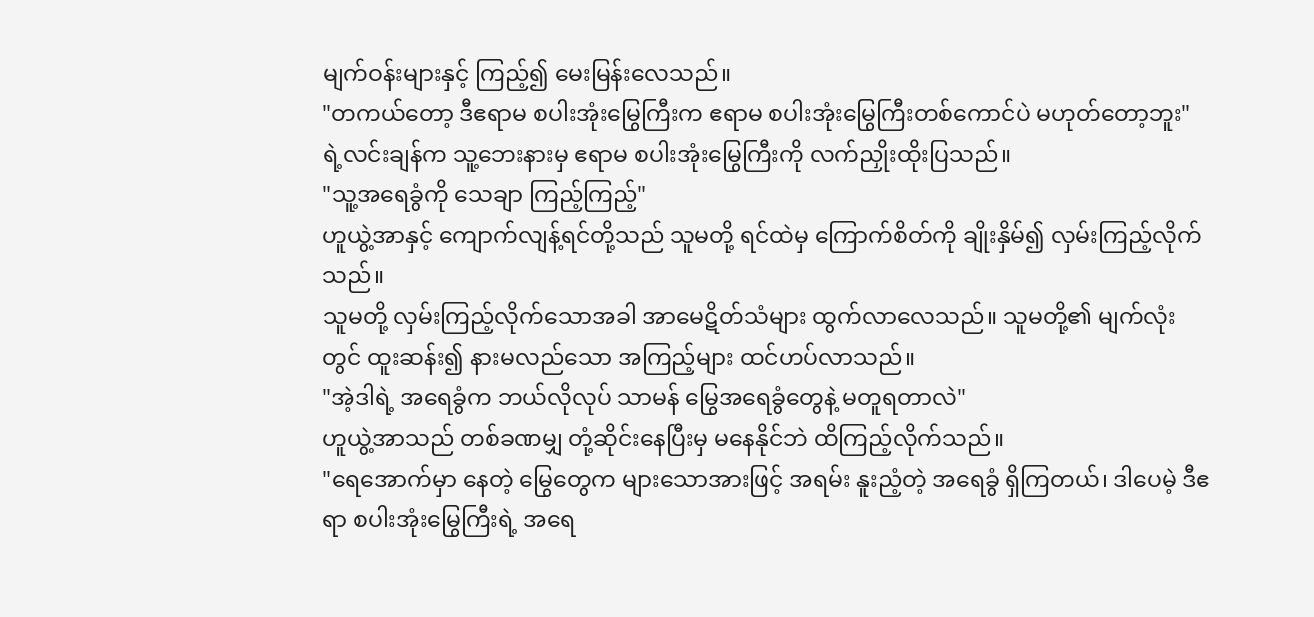မျက်ဝန်းများနှင့် ကြည့်၍ မေးမြန်းလေသည်။
"တကယ်တော့ ဒီဧရာမ စပါးအုံးမြွေကြီးက ဧရာမ စပါးအုံးမြွေကြီးတစ်ကောင်ပဲ မဟုတ်တော့ဘူး"
ရဲ့လင်းချန်က သူ့ဘေးနားမှ ဧရာမ စပါးအုံးမြွေကြီးကို လက်ညှိုးထိုးပြသည်။
"သူ့အရေခွံကို သေချာ ကြည့်ကြည့်"
ဟူယွဲ့အာနှင့် ကျောက်လျန့်ရင်တို့သည် သူမတို့ ရင်ထဲမှ ကြောက်စိတ်ကို ချိုးနှိမ်၍ လှမ်းကြည့်လိုက်သည်။
သူမတို့ လှမ်းကြည့်လိုက်သောအခါ အာမေဋိတ်သံများ ထွက်လာလေသည်။ သူမတို့၏ မျက်လုံးတွင် ထူးဆန်း၍ နားမလည်သော အကြည့်များ ထင်ဟပ်လာသည်။
"အဲ့ဒါရဲ့ အရေခွံက ဘယ်လိုလုပ် သာမန် မြွေအရေခွံတွေနဲ့ မတူရတာလဲ"
ဟူယွဲ့အာသည် တစ်ခဏမျှ တုံ့ဆိုင်းနေပြီးမှ မနေနိုင်ဘဲ ထိကြည့်လိုက်သည်။
"ရေအောက်မှာ နေတဲ့ မြွေတွေက များသောအားဖြင့် အရမ်း နူးညံ့တဲ့ အရေခွံ ရှိကြတယ်၊ ဒါပေမဲ့ ဒီဧရာ စပါးအုံးမြွေကြီးရဲ့ အရေ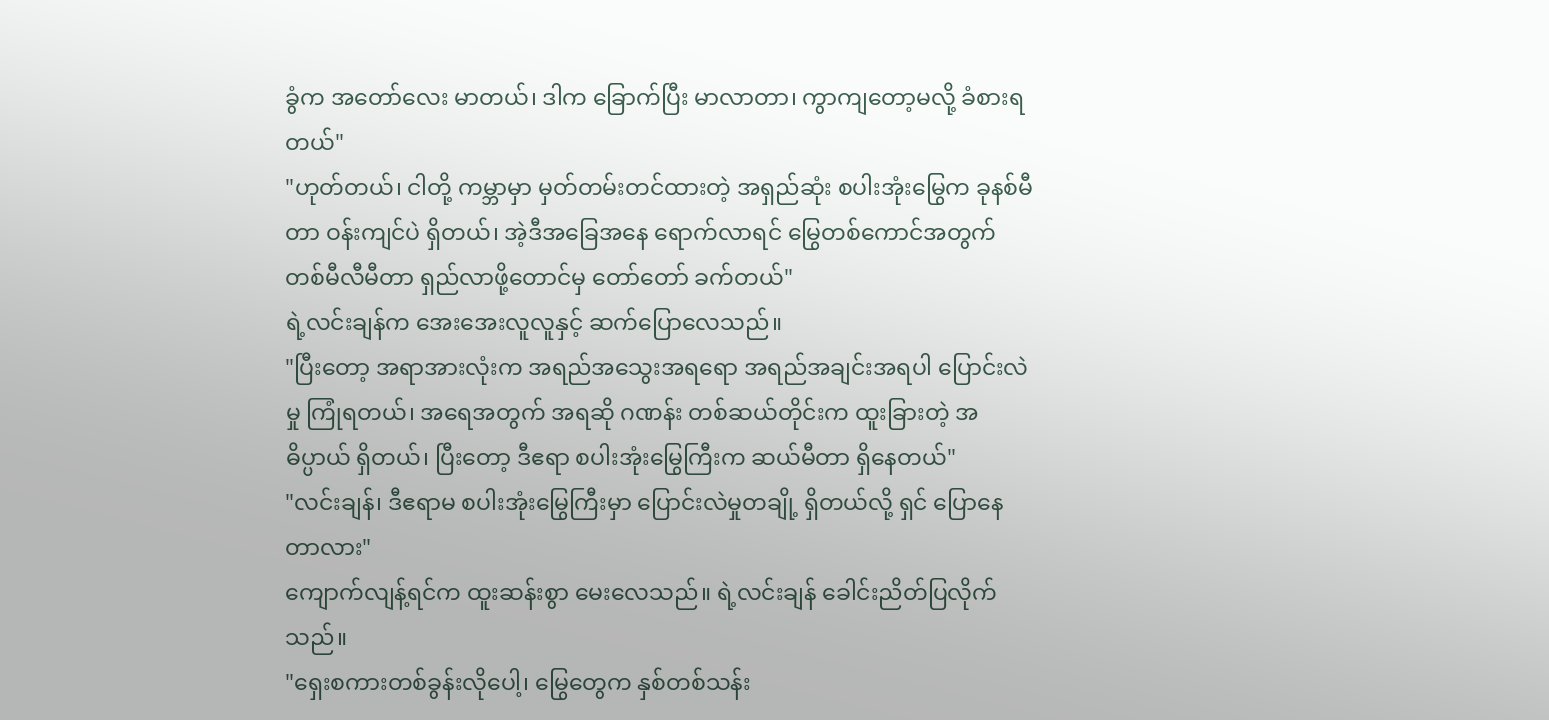ခွံက အတော်လေး မာတယ်၊ ဒါက ခြောက်ပြီး မာလာတာ၊ ကွာကျတော့မလို့ ခံစားရတယ်"
"ဟုတ်တယ်၊ ငါတို့ ကမ္ဘာမှာ မှတ်တမ်းတင်ထားတဲ့ အရှည်ဆုံး စပါးအုံးမြွေက ခုနစ်မီတာ ဝန်းကျင်ပဲ ရှိတယ်၊ အဲ့ဒီအခြေအနေ ရောက်လာရင် မြွေတစ်ကောင်အတွက် တစ်မီလီမီတာ ရှည်လာဖို့တောင်မှ တော်တော် ခက်တယ်"
ရဲ့လင်းချန်က အေးအေးလူလူနှင့် ဆက်ပြောလေသည်။
"ပြီးတော့ အရာအားလုံးက အရည်အသွေးအရရော အရည်အချင်းအရပါ ပြောင်းလဲမှု ကြုံရတယ်၊ အရေအတွက် အရဆို ဂဏန်း တစ်ဆယ်တိုင်းက ထူးခြားတဲ့ အဓိပ္ပာယ် ရှိတယ်၊ ပြီးတော့ ဒီဧရာ စပါးအုံးမြွေကြီးက ဆယ်မီတာ ရှိနေတယ်"
"လင်းချန်၊ ဒီဧရာမ စပါးအုံးမြွေကြီးမှာ ပြောင်းလဲမှုတချို့ ရှိတယ်လို့ ရှင် ပြောနေတာလား"
ကျောက်လျန့်ရင်က ထူးဆန်းစွာ မေးလေသည်။ ရဲ့လင်းချန် ခေါင်းညိတ်ပြလိုက်သည်။
"ရှေးစကားတစ်ခွန်းလိုပေါ့၊ မြွေတွေက နှစ်တစ်သန်း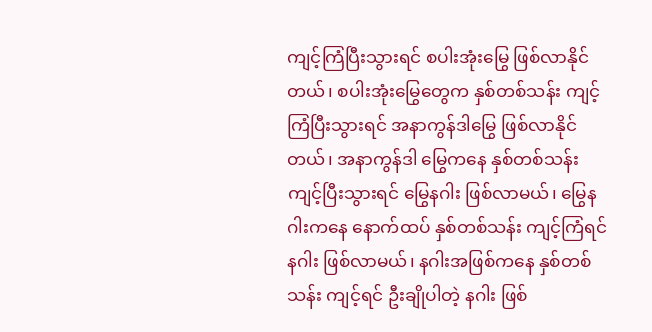ကျင့်ကြံပြီးသွားရင် စပါးအုံးမြွေ ဖြစ်လာနိုင်တယ်၊ စပါးအုံးမြွေတွေက နှစ်တစ်သန်း ကျင့်ကြံပြီးသွားရင် အနာကွန်ဒါမြွေ ဖြစ်လာနိုင်တယ်၊ အနာကွန်ဒါ မြွေကနေ နှစ်တစ်သန်း ကျင့်ပြီးသွားရင် မြွေနဂါး ဖြစ်လာမယ်၊ မြွေနဂါးကနေ နောက်ထပ် နှစ်တစ်သန်း ကျင့်ကြံရင် နဂါး ဖြစ်လာမယ်၊ နဂါးအဖြစ်ကနေ နှစ်တစ်သန်း ကျင့်ရင် ဦးချိုပါတဲ့ နဂါး ဖြစ်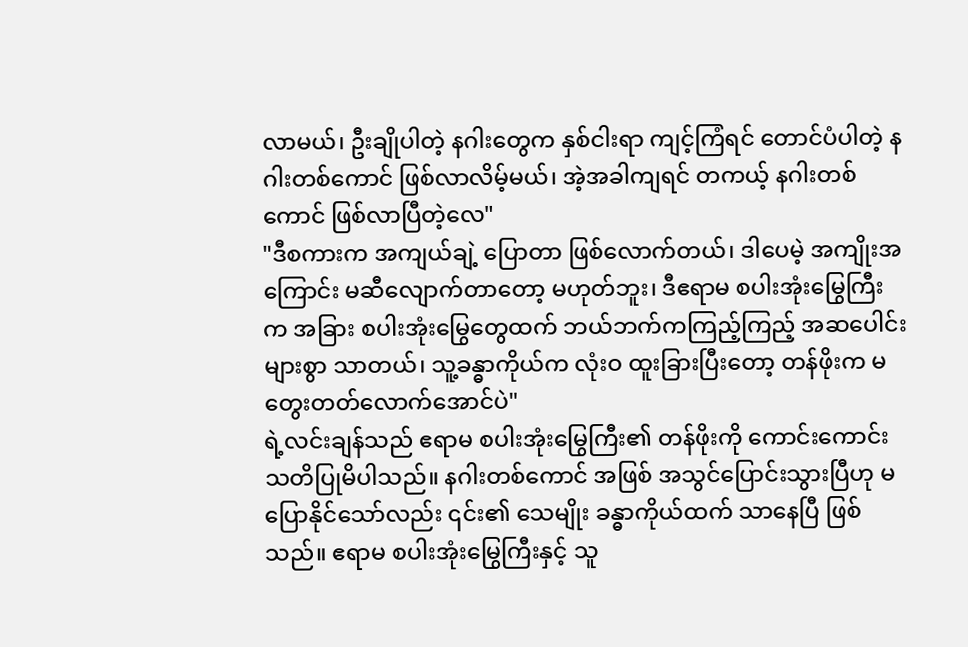လာမယ်၊ ဦးချိုပါတဲ့ နဂါးတွေက နှစ်ငါးရာ ကျင့်ကြံရင် တောင်ပံပါတဲ့ နဂါးတစ်ကောင် ဖြစ်လာလိမ့်မယ်၊ အဲ့အခါကျရင် တကယ့် နဂါးတစ်ကောင် ဖြစ်လာပြီတဲ့လေ"
"ဒီစကားက အကျယ်ချဲ့ ပြောတာ ဖြစ်လောက်တယ်၊ ဒါပေမဲ့ အကျိုးအကြောင်း မဆီလျောက်တာတော့ မဟုတ်ဘူး၊ ဒီဧရာမ စပါးအုံးမြွေကြီးက အခြား စပါးအုံးမြွေတွေထက် ဘယ်ဘက်ကကြည့်ကြည့် အဆပေါင်းများစွာ သာတယ်၊ သူ့ခန္ဓာကိုယ်က လုံးဝ ထူးခြားပြီးတော့ တန်ဖိုးက မတွေးတတ်လောက်အောင်ပဲ"
ရဲ့လင်းချန်သည် ဧရာမ စပါးအုံးမြွေကြီး၏ တန်ဖိုးကို ကောင်းကောင်း သတိပြုမိပါသည်။ နဂါးတစ်ကောင် အဖြစ် အသွင်ပြောင်းသွားပြီဟု မပြောနိုင်သော်လည်း ၎င်း၏ သေမျိုး ခန္ဓာကိုယ်ထက် သာနေပြီ ဖြစ်သည်။ ဧရာမ စပါးအုံးမြွေကြီးနှင့် သူ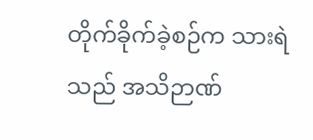တိုက်ခိုက်ခဲ့စဉ်က သားရဲသည် အသိဉာဏ်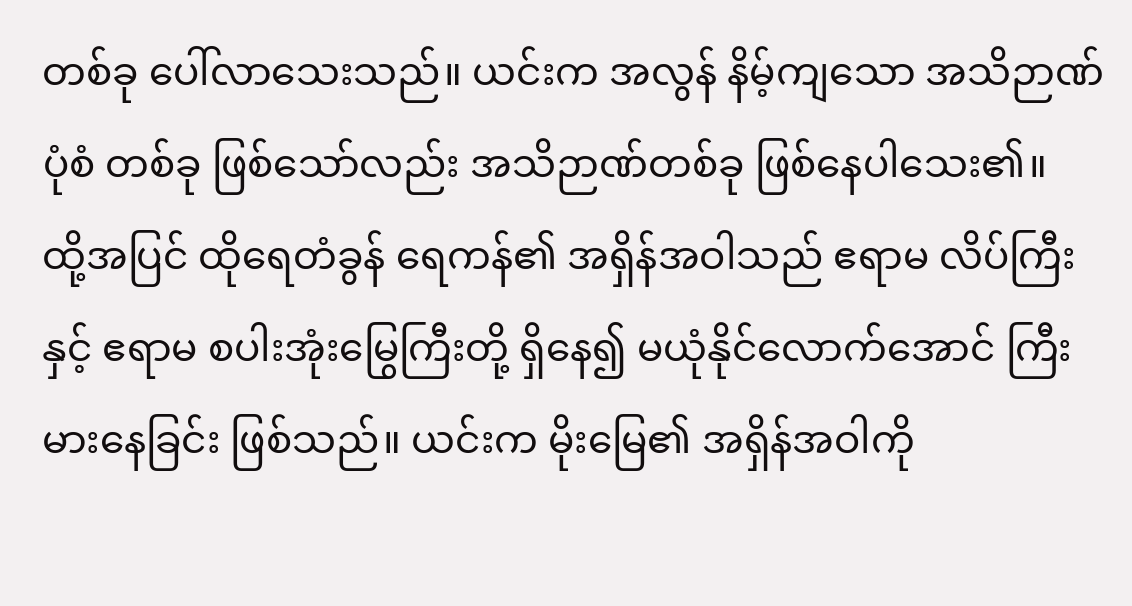တစ်ခု ပေါ်လာသေးသည်။ ယင်းက အလွန် နိမ့်ကျသော အသိဉာဏ်ပုံစံ တစ်ခု ဖြစ်သော်လည်း အသိဉာဏ်တစ်ခု ဖြစ်နေပါသေး၏။
ထို့အပြင် ထိုရေတံခွန် ရေကန်၏ အရှိန်အဝါသည် ဧရာမ လိပ်ကြီးနှင့် ဧရာမ စပါးအုံးမြွေကြီးတို့ ရှိနေ၍ မယုံနိုင်လောက်အောင် ကြီးမားနေခြင်း ဖြစ်သည်။ ယင်းက မိုးမြေ၏ အရှိန်အဝါကို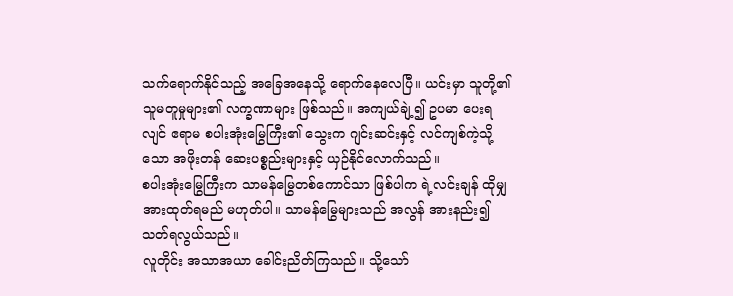သက်ရောက်နိုင်သည့် အခြေအနေသို့ ရောက်နေလေပြီ။ ယင်းမှာ သူတို့၏ သူမတူမှုများ၏ လက္ခဏာများ ဖြစ်သည်။ အကျယ်ချဲ့၍ ဥပမာ ပေးရလျင် ဧရာမ စပါးအုံးမြွေကြီး၏ သွေးက ဂျင်းဆင်းနှင့် လင်ကျစ်ကဲ့သို့သော အဖိုးတန် ဆေးပစ္စည်းများနှင့် ယှဉ်နိုင်လောက်သည်။
စပါးအုံးမြွေကြီးက သာမန်မြွေတစ်ကောင်သာ ဖြစ်ပါက ရဲ့လင်းချန် ထိုမျှ အားထုတ်ရမည် မဟုတ်ပါ။ သာမန်မြွေများသည် အလွန် အားနည်း၍ သတ်ရလွယ်သည်။
လူတိုင်း အသာအယာ ခေါင်းညိတ်ကြသည်။ သို့သော်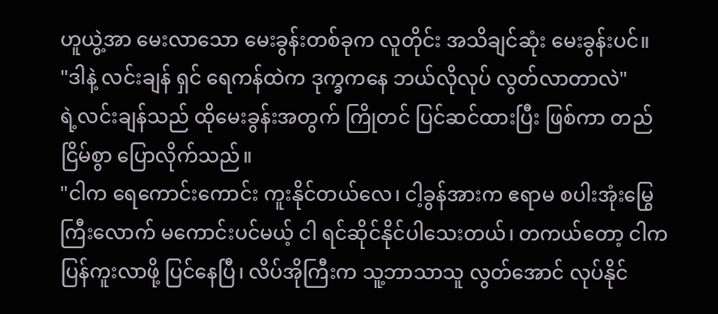ဟူယွဲ့အာ မေးလာသော မေးခွန်းတစ်ခုက လူတိုင်း အသိချင်ဆုံး မေးခွန်းပင်။
"ဒါနဲ့ လင်းချန် ရှင် ရေကန်ထဲက ဒုက္ခကနေ ဘယ်လိုလုပ် လွတ်လာတာလဲ"
ရဲ့လင်းချန်သည် ထိုမေးခွန်းအတွက် ကြိုတင် ပြင်ဆင်ထားပြီး ဖြစ်ကာ တည်ငြိမ်စွာ ပြောလိုက်သည်။
"ငါက ရေကောင်းကောင်း ကူးနိုင်တယ်လေ၊ ငါ့ခွန်အားက ဧရာမ စပါးအုံးမြွေကြီးလောက် မကောင်းပင်မယ့် ငါ ရင်ဆိုင်နိုင်ပါသေးတယ်၊ တကယ်တော့ ငါက ပြန်ကူးလာဖို့ ပြင်နေပြီ၊ လိပ်အိုကြီးက သူ့ဘာသာသူ လွတ်အောင် လုပ်နိုင်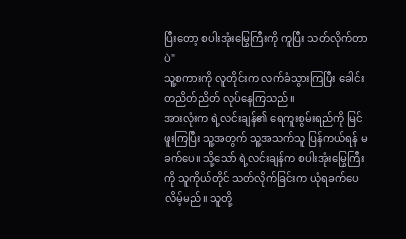ပြီးတော့ စပါးအုံးမြွေကြီးကို ကူပြီး သတ်လိုက်တာပဲ"
သူ့စကားကို လူတိုင်းက လက်ခံသွားကြပြီး ခေါင်းတညိတ်ညိတ် လုပ်နေကြသည်။
အားလုံးက ရဲ့လင်းချန်၏ ရေကူးစွမ်းရည်ကို မြင်ဖူးကြပြီး သူ့အတွက် သူ့အသက်သူ ပြန်ကယ်ရန် မခက်ပေ။ သို့သော် ရဲ့လင်းချန်က စပါးအုံးမြွေကြီးကို သူကိုယ်တိုင် သတ်လိုက်ခြင်းက ယုံရခက်ပေလိမ့်မည်။ သူတို့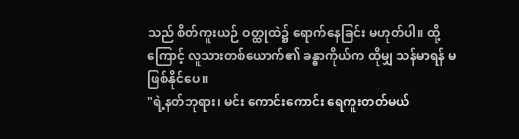သည် စိတ်ကူးယဉ် ဝတ္ထုထဲ၌ ရောက်နေခြင်း မဟုတ်ပါ။ ထို့ကြောင့် လူသားတစ်ယောက်၏ ခန္ဓာကိုယ်က ထိုမျှ သန်မာရန် မဖြစ်နိုင်ပေ။
"ရဲ့နတ်ဘုရား၊ မင်း ကောင်းကောင်း ရေကူးတတ်မယ်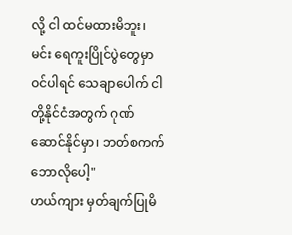လို့ ငါ ထင်မထားမိဘူး၊ မင်း ရေကူးပြိုင်ပွဲတွေမှာ ဝင်ပါရင် သေချာပေါက် ငါတို့နိုင်ငံအတွက် ဂုဏ်ဆောင်နိုင်မှာ၊ ဘတ်စကက်ဘောလိုပေါ့"
ဟယ်ကျား မှတ်ချက်ပြုမိ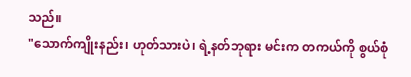သည်။
"သောက်ကျိုးနည်း၊ ဟုတ်သားပဲ၊ ရဲ့နတ်ဘုရား မင်းက တကယ်ကို စွယ်စုံ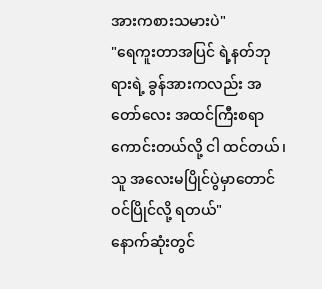အားကစားသမားပဲ"
"ရေကူးတာအပြင် ရဲ့နတ်ဘုရားရဲ့ ခွန်အားကလည်း အတော်လေး အထင်ကြီးစရာကောင်းတယ်လို့ ငါ ထင်တယ်၊ သူ အလေးမပြိုင်ပွဲမှာတောင် ဝင်ပြိုင်လို့ ရတယ်"
နောက်ဆုံးတွင်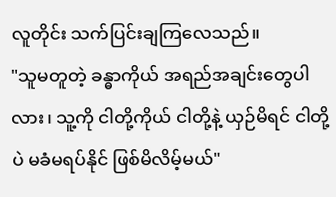လူတိုင်း သက်ပြင်းချကြလေသည်။
"သူမတူတဲ့ ခန္ဓာကိုယ် အရည်အချင်းတွေပါလား၊ သူ့ကို ငါတို့ကိုယ် ငါတို့နဲ့ ယှဉ်မိရင် ငါတို့ပဲ မခံမရပ်နိုင် ဖြစ်မိလိမ့်မယ်"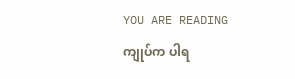YOU ARE READING
ကျုပ်က ပါရ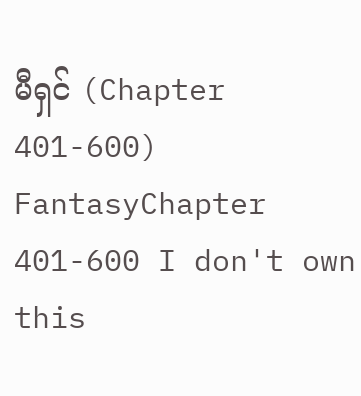မီရှင် (Chapter 401-600)
FantasyChapter 401-600 I don't own this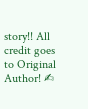story!! All credit goes to Original Author! ✍